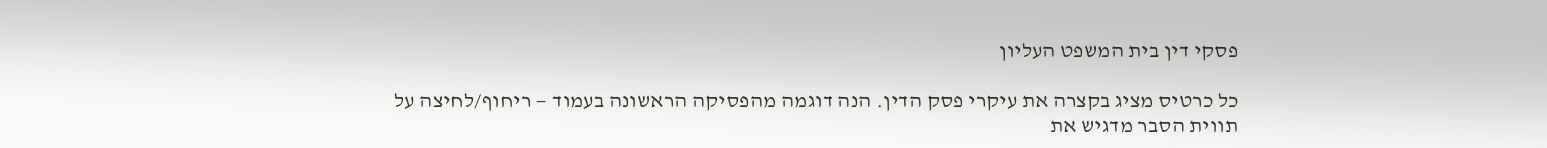פסקי דין בית המשפט העליון

כל כרטיס מציג בקצרה את עיקרי פסק הדין. הנה דוגמה מהפסיקה הראשונה בעמוד — ריחוף/לחיצה על תווית הסבר מדגיש את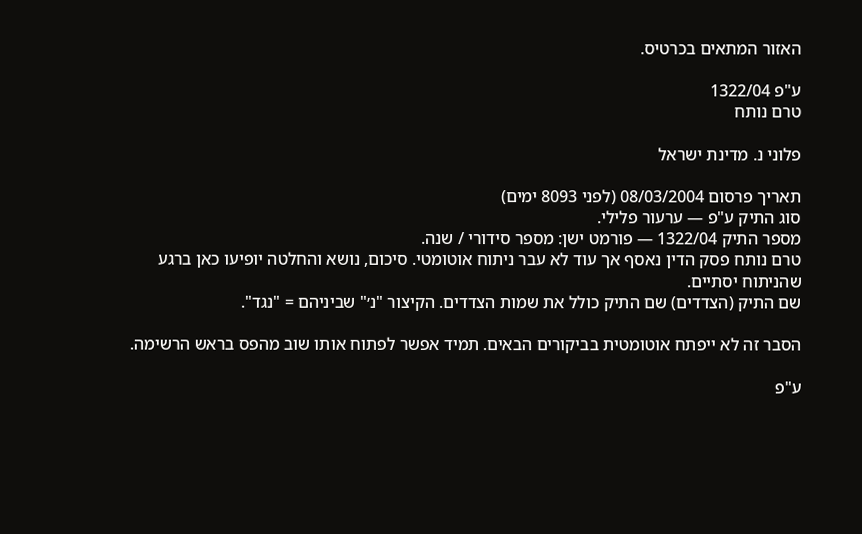האזור המתאים בכרטיס.

ע"פ 1322/04
טרם נותח

פלוני נ. מדינת ישראל

תאריך פרסום 08/03/2004 (לפני 8093 ימים)
סוג התיק ע"פ — ערעור פלילי.
מספר התיק 1322/04 — פורמט ישן: מספר סידורי / שנה.
טרם נותח פסק הדין נאסף אך עוד לא עבר ניתוח אוטומטי. סיכום, נושא והחלטה יופיעו כאן ברגע שהניתוח יסתיים.
שם התיק (הצדדים) שם התיק כולל את שמות הצדדים. הקיצור "נ׳" שביניהם = "נגד".

הסבר זה לא ייפתח אוטומטית בביקורים הבאים. תמיד אפשר לפתוח אותו שוב מהפס בראש הרשימה.

ע"פ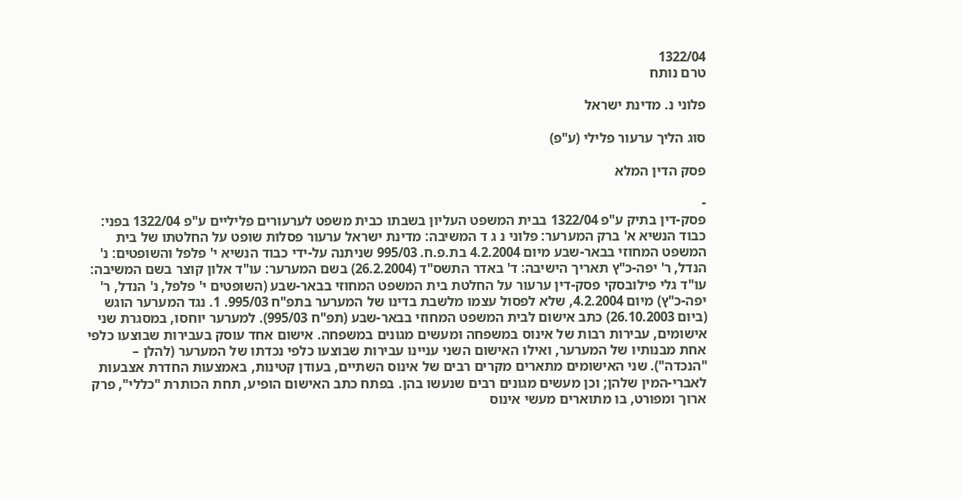1322/04
טרם נותח

פלוני נ. מדינת ישראל

סוג הליך ערעור פלילי (ע"פ)

פסק הדין המלא

-
פסק-דין בתיק ע"פ 1322/04 בבית המשפט העליון בשבתו כבית משפט לערעורים פליליים ע"פ 1322/04 בפני: כבוד הנשיא א' ברק המערער: פלוני נ ג ד המשיבה: מדינת ישראל ערעור פסלות שופט על החלטתו של בית המשפט המחוזי בבאר-שבע מיום 4.2.2004 בת.פ.ח. 995/03 שניתנה על-ידי כבוד הנשיא י' פלפל והשופטים: נ' הנדל, ר' יפה-כ"ץ תאריך הישיבה: ד' באדר התשס"ד (26.2.2004) בשם המערער: עו"ד אלון קוצר בשם המשיבה: עו"ד גלי פילובסקי פסק-דין ערעור על החלטת בית המשפט המחוזי בבאר-שבע (השופטים י' פלפל, נ' הנדל, ר' יפה-כ"ץ) מיום 4.2.2004, שלא לפסול עצמו מלשבת בדינו של המערער בתפ"ח 995/03. 1. נגד המערער הוגש (ביום 26.10.2003) כתב אישום לבית המשפט המחוזי בבאר-שבע (תפ"ח 995/03). למערער יוחסו, במסגרת שני אישומים, עבירות רבות של אינוס במשפחה ומעשים מגונים במשפחה. אישום אחד עוסק בעבירות שבוצעו כלפי אחת מבנותיו של המערער, ואילו האישום השני עניינו עבירות שבוצעו כלפי נכדתו של המערער (להלן – "הנכדה"). שני האישומים מתארים מקרים רבים של אינוס השתיים, בעודן קטינות, באמצעות החדרת אצבעות לאברי-המין שלהן; וכן מעשים מגונים רבים שנעשו בהן. בפתח כתב האישום הופיע, תחת הכותרת "כללי", פרק ארוך ומפורט, בו מתוארים מעשי אינוס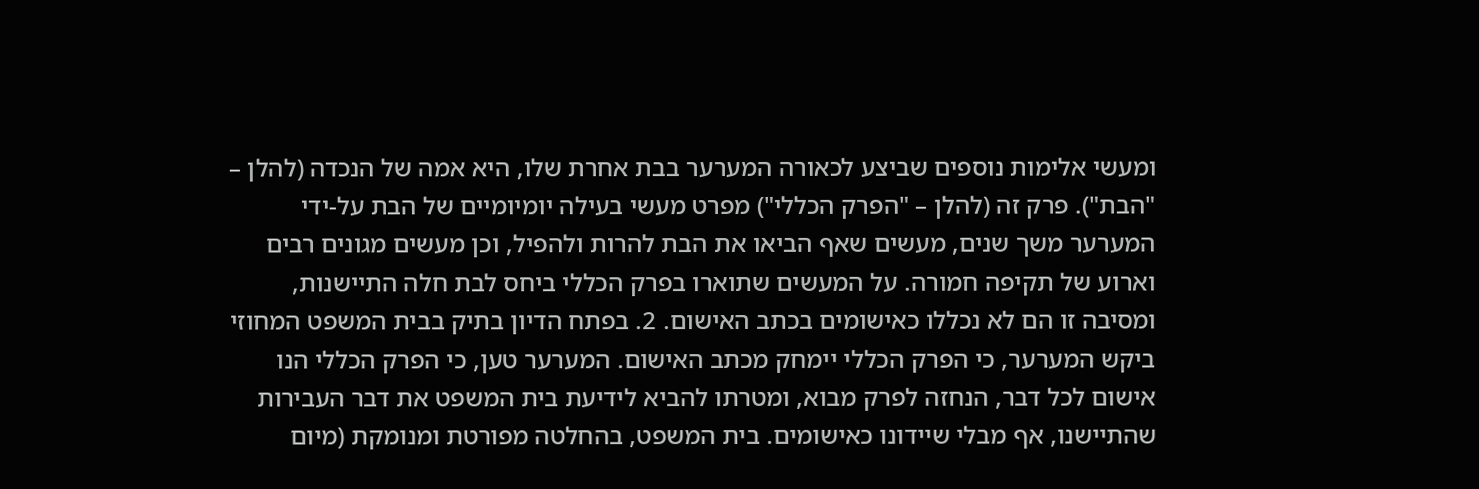ומעשי אלימות נוספים שביצע לכאורה המערער בבת אחרת שלו, היא אמה של הנכדה (להלן – "הבת"). פרק זה (להלן – "הפרק הכללי") מפרט מעשי בעילה יומיומיים של הבת על-ידי המערער משך שנים, מעשים שאף הביאו את הבת להרות ולהפיל, וכן מעשים מגונים רבים וארוע של תקיפה חמורה. על המעשים שתוארו בפרק הכללי ביחס לבת חלה התיישנות, ומסיבה זו הם לא נכללו כאישומים בכתב האישום. 2. בפתח הדיון בתיק בבית המשפט המחוזי ביקש המערער, כי הפרק הכללי יימחק מכתב האישום. המערער טען, כי הפרק הכללי הנו אישום לכל דבר, הנחזה לפרק מבוא, ומטרתו להביא לידיעת בית המשפט את דבר העבירות שהתיישנו, אף מבלי שיידונו כאישומים. בית המשפט, בהחלטה מפורטת ומנומקת (מיום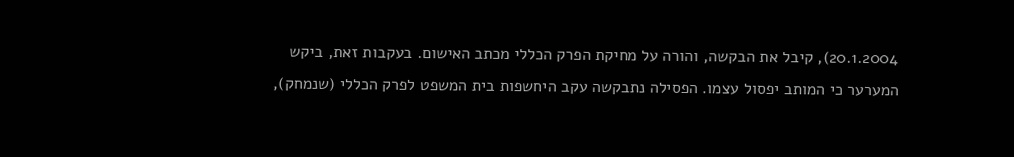20.1.2004), קיבל את הבקשה, והורה על מחיקת הפרק הכללי מכתב האישום. בעקבות זאת, ביקש המערער כי המותב יפסול עצמו. הפסילה נתבקשה עקב היחשפות בית המשפט לפרק הכללי (שנמחק),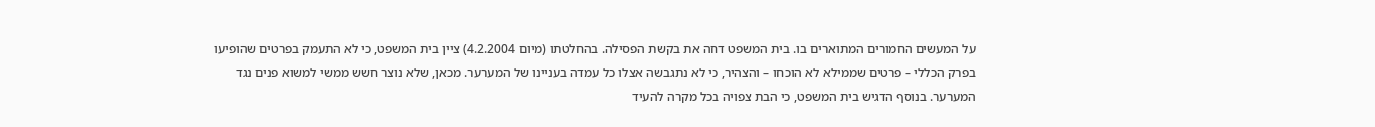על המעשים החמורים המתוארים בו. בית המשפט דחה את בקשת הפסילה. בהחלטתו (מיום 4.2.2004) ציין בית המשפט, כי לא התעמק בפרטים שהופיעו בפרק הכללי – פרטים שממילא לא הוכחו – והצהיר, כי לא נתגבשה אצלו כל עמדה בעניינו של המערער. מכאן, שלא נוצר חשש ממשי למשוא פנים נגד המערער. בנוסף הדגיש בית המשפט, כי הבת צפויה בכל מקרה להעיד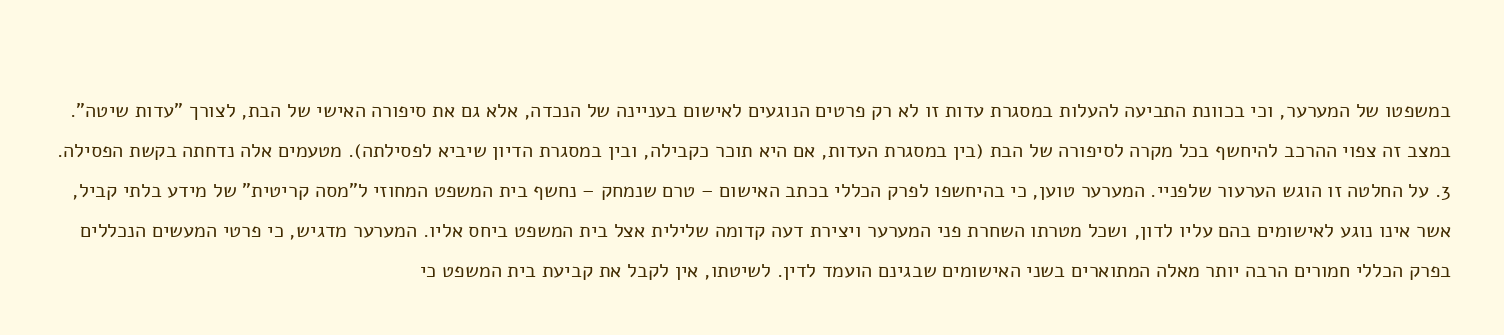במשפטו של המערער, וכי בכוונת התביעה להעלות במסגרת עדות זו לא רק פרטים הנוגעים לאישום בעניינה של הנכדה, אלא גם את סיפורה האישי של הבת, לצורך "עדות שיטה". במצב זה צפוי ההרכב להיחשף בכל מקרה לסיפורה של הבת (בין במסגרת העדות, אם היא תוכר כקבילה, ובין במסגרת הדיון שיביא לפסילתה). מטעמים אלה נדחתה בקשת הפסילה. 3. על החלטה זו הוגש הערעור שלפניי. המערער טוען, כי בהיחשפו לפרק הכללי בכתב האישום – טרם שנמחק – נחשף בית המשפט המחוזי ל"מסה קריטית" של מידע בלתי קביל, אשר אינו נוגע לאישומים בהם עליו לדון, ושכל מטרתו השחרת פני המערער ויצירת דעה קדומה שלילית אצל בית המשפט ביחס אליו. המערער מדגיש, כי פרטי המעשים הנכללים בפרק הכללי חמורים הרבה יותר מאלה המתוארים בשני האישומים שבגינם הועמד לדין. לשיטתו, אין לקבל את קביעת בית המשפט כי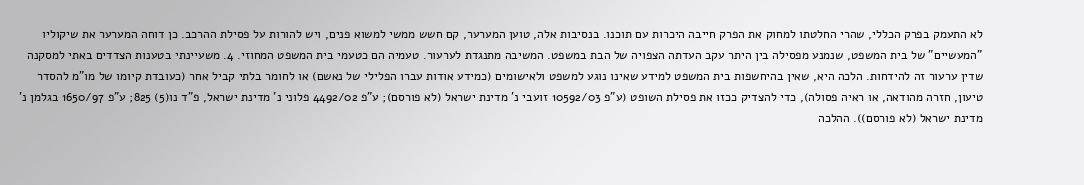לא התעמק בפרק הכללי, שהרי החלטתו למחוק את הפרק חייבה היכרות עם תוכנו. בנסיבות אלה, טוען המערער, קם חשש ממשי למשוא פנים, ויש להורות על פסילת ההרכב. כן דוחה המערער את שיקוליו "המעשיים" של בית המשפט, שנמנע מפסילה בין היתר עקב העדתה הצפויה של הבת במשפט. המשיבה מתנגדת לערעור. טעמיה הם כטעמי בית המשפט המחוזי. 4. משעיינתי בטענות הצדדים באתי למסקנה שדין ערעור זה להידחות. הלכה היא, שאין בהיחשפות בית המשפט למידע שאינו נוגע למשפט ולאישומים (כמידע אודות עברו הפלילי של נאשם) או לחומר בלתי קביל אחר (כעובדת קיומו של מו"מ להסדר טיעון, חזרה מהודאה, או ראיה פסולה), כדי להצדיק ככזו את פסילת השופט (ע"פ 10592/03 זועבי נ' מדינת ישראל (לא פורסם); ע"פ 4492/02 פלוני נ' מדינת ישראל, פ"ד נו(5) 825; ע"פ 1650/97 בגלמן נ' מדינת ישראל (לא פורסם)). ההלכה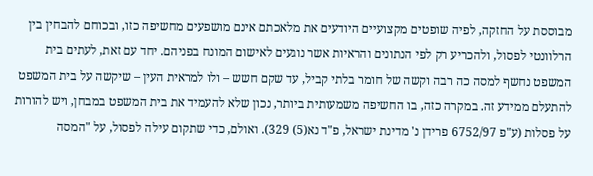מבוססת על החזקה, לפיה שופטים מקצועיים היודעים את מלאכתם אינם מושפעים מחשיפה כזו, ובכוחם להבחין בין הרלוונטי לפסול, ולהכריע רק לפי הנתונים והראיות אשר נוגעים לאישום המונח בפניהם. יחד עם זאת, לעתים בית המשפט נחשף למסה כה רבה וקשה של חומר בלתי קביל, עד שקם חשש – ולו למראית העין – שיקשה על בית המשפט להתעלם ממידע זה. במקרה כזה, בו החשיפה משמעותית ביותר, נכון שלא להעמיד את בית המשפט במבחן, ויש להורות על פסלות (ע"פ 6752/97 פרידן נ' מדינת ישראל, פ"ד נא(5) 329). ואולם, כדי שתקום עילה לפסול, על "המסה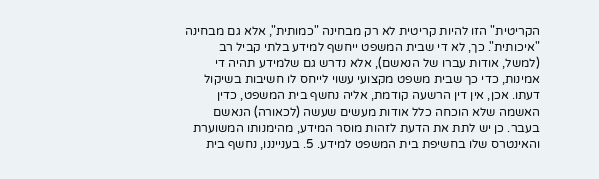הקריטית" הזו להיות קריטית לא רק מבחינה "כמותית", אלא גם מבחינה "איכותית". כך, לא די שבית המשפט ייחשף למידע בלתי קביל רב (למשל, אודות עברו של הנאשם), אלא נדרש גם שלמידע תהיה די אמינות, כדי כך שבית משפט מקצועי עשוי לייחס לו חשיבות בשיקול דעתו. אכן, אין דין הרשעה קודמת, אליה נחשף בית המשפט, כדין האשמה שלא הוכחה כלל אודות מעשים שעשה (לכאורה) הנאשם בעבר. כן יש לתת את הדעת לזהות מוסר המידע, מהימנותו המשוערת והאינטרס שלו בחשיפת בית המשפט למידע. 5. בענייננו, נחשף בית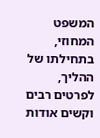המשפט המחוזי, בתחילתו של ההליך, לפרטים רבים וקשים אודות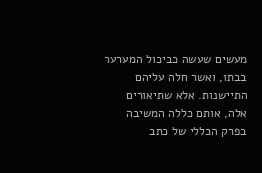מעשים שעשה כביכול המערער בבתו, ואשר חלה עליהם התיישנות. אלא שתיאורים אלה, אותם כללה המשיבה בפרק הכללי של כתב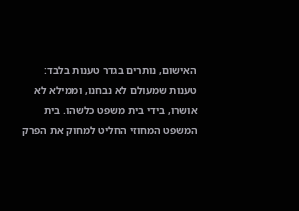האישום, נותרים בגדר טענות בלבד: טענות שמעולם לא נבחנו, וממילא לא אושרו, בידי בית משפט כלשהו. בית המשפט המחוזי החליט למחוק את הפרק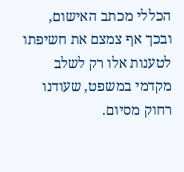הכללי מכתב האישום, ובכך אף צמצם את חשיפתו לטענות אלו רק לשלב מקדמי במשפט, שעודנו רחוק מסיום.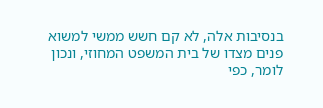בנסיבות אלה, לא קם חשש ממשי למשוא פנים מצדו של בית המשפט המחוזי, ונכון לומר, כפי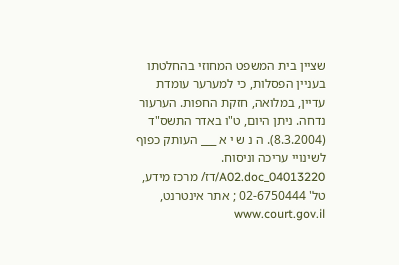שציין בית המשפט המחוזי בהחלטתו בעניין הפסלות, כי למערער עומדת עדיין, במלואה, חזקת החפות. הערעור נדחה. ניתן היום, ט"ו באדר התשס"ד (8.3.2004). ה נ ש י א ___ העותק כפוף לשינויי עריכה וניסוח. 04013220_A02.doc/דז/ מרכז מידע, טל' 02-6750444 ; אתר אינטרנט, www.court.gov.il